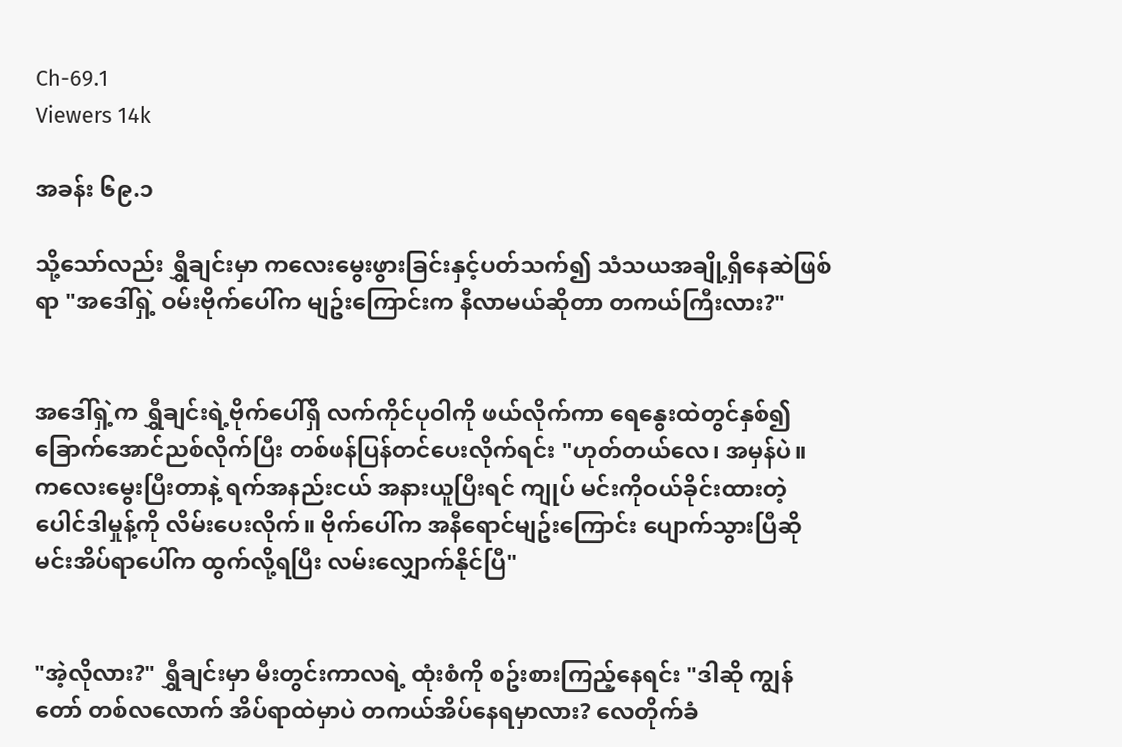Ch-69.1
Viewers 14k

အခန်း ၆၉.၁

သို့သော်လည်း ရွှီချင်းမှာ ကလေးမွေးဖွားခြင်းနှင့်ပတ်သက်၍ သံသယအချို့ရှိနေဆဲဖြစ်ရာ "အဒေါ်ရှဲ့ ဝမ်းဗိုက်ပေါ်က မျဥ်းကြောင်းက နီလာမယ်ဆိုတာ တကယ်ကြီးလား?"


အဒေါ်ရှဲ့က ရွှီချင်းရဲ့ဗိုက်ပေါ်ရှိ လက်ကိုင်ပုဝါကို ဖယ်လိုက်ကာ ရေနွေးထဲတွင်နှစ်၍ ခြောက်အောင်ညစ်လိုက်ပြီး တစ်ဖန်ပြန်တင်ပေးလိုက်ရင်း "ဟုတ်တယ်လေ၊ အမှန်ပဲ။ ကလေးမွေးပြီးတာနဲ့ ရက်အနည်းငယ် အနားယူပြီးရင် ကျုပ် မင်းကိုဝယ်ခိုင်းထားတဲ့ ပေါင်ဒါမှုန့်ကို လိမ်းပေးလိုက်။ ဗိုက်ပေါ်က အနီရောင်မျဥ်းကြောင်း ပျောက်သွားပြီဆို မင်းအိပ်ရာပေါ်က ထွက်လို့ရပြီး လမ်းလျှောက်နိုင်ပြီ"


"အဲ့လိုလား?" ရွှီချင်းမှာ မီးတွင်းကာလရဲ့ ထုံးစံကို စဥ်းစားကြည့်နေရင်း "ဒါဆို ကျွန်တော် တစ်လလောက် အိပ်ရာထဲမှာပဲ တကယ်အိပ်နေရမှာလား? လေတိုက်ခံ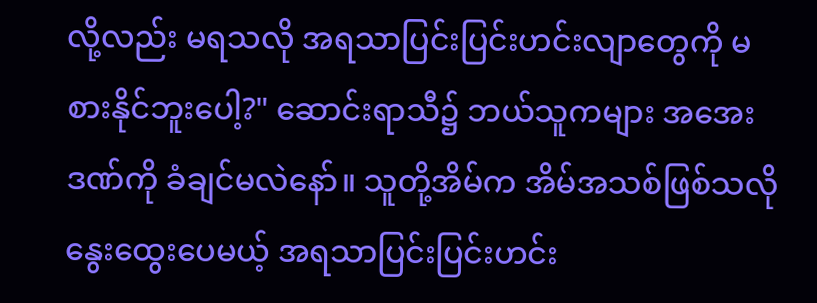လို့လည်း မရသလို အရသာပြင်းပြင်းဟင်းလျာတွေကို မစားနိုင်ဘူးပေါ့?" ဆောင်းရာသီ၌ ဘယ်သူကများ အအေးဒဏ်ကို ခံချင်မလဲနော်။ သူတို့အိမ်က အိမ်အသစ်ဖြစ်သလို နွေးထွေးပေမယ့် အရသာပြင်းပြင်းဟင်း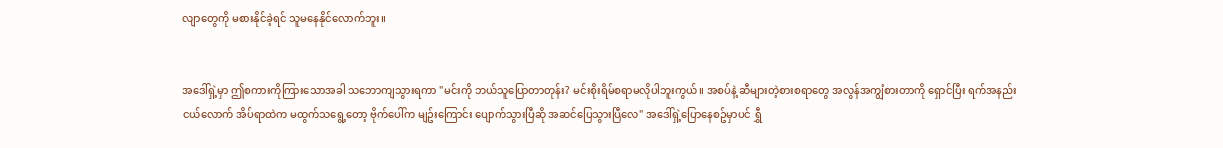လျာတွေကို မစားနိုင်ခဲ့ရင် သူမနေနိုင်လောက်ဘူး။


အဒေါ်ရှဲ့မှာ ဤစကားကိုကြားသောအခါ သဘောကျသွားရကာ "မင်းကို ဘယ်သူပြောတာတုန်း? မင်းစိုးရိမ်စရာမလိုပါဘူးကွယ်။ အစပ်နဲ့ ဆီများတဲ့စားစရာတွေ အလွန်အကျွံစားတာကို ရှောင်ပြီး ရက်အနည်းငယ်လောက် အိပ်ရာထဲက မထွက်သရွေ့တော့ ဗိုက်ပေါ်က မျဥ်းကြောင်း ပျောက်သွားပြီဆို အဆင်ပြေသွားပြီလေ" အဒေါ်ရှဲ့ပြောနေစဥ်မှာပင် ရွှီ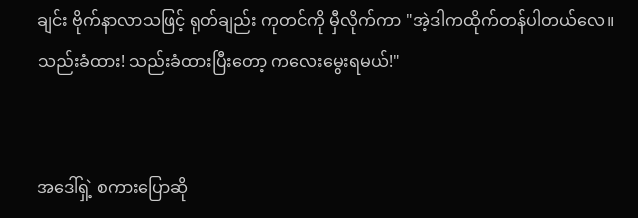ချင်း ဗိုက်နာလာသဖြင့် ရုတ်ချည်း ကုတင်ကို မှီလိုက်ကာ "အဲ့ဒါကထိုက်တန်ပါတယ်လေ။ သည်းခံထား! သည်းခံထားပြီးတော့ ကလေးမွေးရမယ်!"


အဒေါ်ရှဲ့ စကားပြောဆို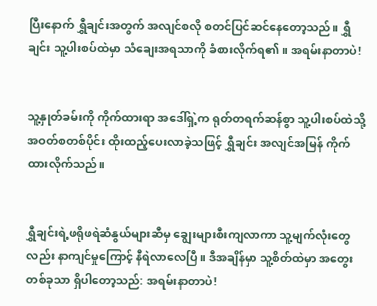ပြီးနောက် ရွှီချင်းအတွက် အလျင်စလို စတင်ပြင်ဆင်နေတော့သည်။ ရွှီချင်း သူ့ပါးစပ်ထဲမှာ သံချေးအရသာကို ခံစားလိုက်ရ၏။ အရမ်းနာတာပဲ!


သူ့နှုတ်ခမ်းကို ကိုက်ထားရာ အဒေါ်ရှဲ့က ရုတ်တရက်ဆန်စွာ သူ့ပါးစပ်ထဲသို့ အဝတ်စတစ်ပိုင်း ထိုးထည့်ပေးလာခဲ့သဖြင့် ရွှီချင်း အလျင်အမြန် ကိုက်ထားလိုက်သည်။


ရွှီချင်းရဲ့ဖရိုဖရဲဆံနွယ်များဆီမှ ချွေးများစီးကျလာကာ သူ့မျက်လုံးတွေလည်း နာကျင်မှုကြောင့် နီရဲလာလေပြီ။ ဒီအချိန်မှာ သူ့စိတ်ထဲမှာ အတွေးတစ်ခုသာ ရှိပါတော့သည်: အရမ်းနာတာပဲ!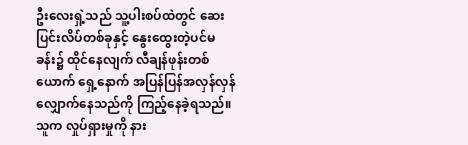ဦးလေးရှဲ့သည် သူ့ပါးစပ်ထဲတွင် ဆေးပြင်းလိပ်တစ်ခုနှင့် နွေးထွေးတဲ့ပင်မခန်း၌ ထိုင်နေလျက် လီချန်ဖုန်းတစ်ယောက် ရှေ့နောက် အပြန်ပြန်အလှန်လှန် လျှောက်နေသည်ကို ကြည့်နေခဲ့ရသည်။ သူက လှုပ်ရှားမှုကို နား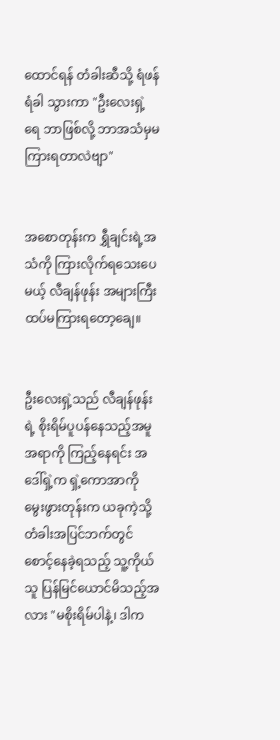ထောင်ရန် တံခါးဆီသို့ ရံဖန်ရံခါ သွားကာ "ဦးလေးရှဲ့ရေ ဘာဖြစ်လို့ ဘာအသံမှမကြားရတာလဲဗျာ"


အစောတုန်းက ရွှီချင်းရဲ့အသံကို ကြားလိုက်ရသေးပေမယ့် လီချန်ဖုန်း အများကြီးထပ်မကြားရတော့ချေ။


ဦးလေးရှဲ့သည် လီချန်ဖုန်းရဲ့ စိုးရိမ်ပူပန်နေသည့်အမူအရာကို ကြည့်နေရင်း အဒေါ်ရှဲ့က ရှဲ့ကောအာကို မွေးဖွားတုန်းက ယခုကဲ့သို့ တံခါးအပြင်ဘက်တွင် စောင့်နေခဲ့ရသည့် သူ့ကိုယ်သူ ပြန်မြင်ယောင်မိသည့်အလား "မစိုးရိမ်ပါနဲ့၊ ဒါက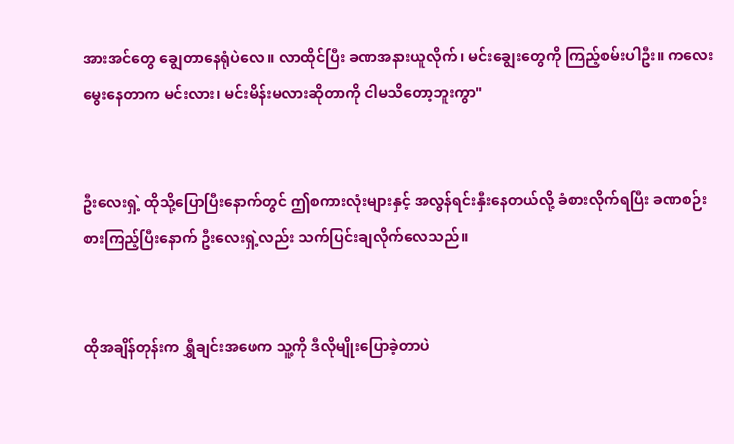အားအင်တွေ ချွေတာနေရုံပဲလေ။ လာထိုင်ပြီး ခဏအနားယူလိုက်၊ မင်းချွေးတွေကို ကြည့်စမ်းပါဦး။ ကလေးမွေးနေတာက မင်းလား၊ မင်းမိန်းမလားဆိုတာကို ငါမသိတော့ဘူးကွာ"


ဦးလေးရှဲ့ ထိုသို့ပြောပြီးနောက်တွင် ဤစကားလုံးများနှင့် အလွန်ရင်းနှီးနေတယ်လို့ ခံစားလိုက်ရပြီး ခဏစဉ်းစားကြည့်ပြီးနောက် ဦးလေးရှဲ့လည်း သက်ပြင်းချလိုက်လေသည်။


ထိုအချိန်တုန်းက ရွှီချင်းအဖေက သူ့ကို ဒီလိုမျိုးပြောခဲ့တာပဲ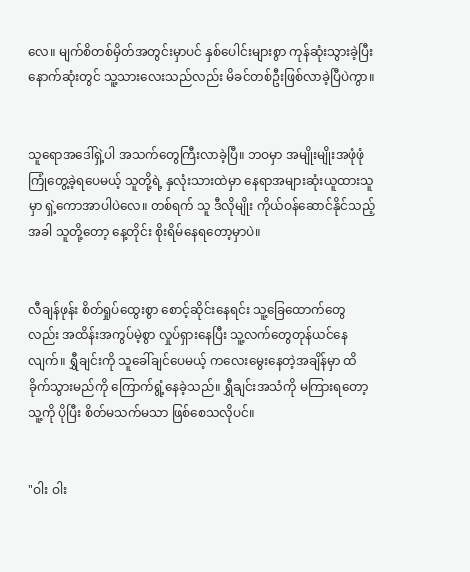လေ။ မျက်စိတစ်မှိတ်အတွင်းမှာပင် နှစ်ပေါင်းများစွာ ကုန်ဆုံးသွားခဲ့ပြီး နောက်ဆုံးတွင် သူ့သားလေးသည်လည်း မိခင်တစ်ဦးဖြစ်လာခဲ့ပြီပဲကွာ။


သူရောအဒေါ်ရှဲ့ပါ အသက်တွေကြီးလာခဲ့ပြီ။ ဘဝမှာ အမျိုးမျိုးအဖုံဖုံကြုံတွေ့ခဲ့ရပေမယ့် သူတို့ရဲ့ နှလုံးသားထဲမှာ နေရာအများဆုံးယူထားသူမှာ ရှဲ့ကောအာပါပဲလေ။ တစ်ရက် သူ ဒီလိုမျိုး ကိုယ်ဝန်ဆောင်နိုင်သည့်အခါ သူတို့တော့ နေ့တိုင်း စိုးရိမ်နေရတော့မှာပဲ။


လီချန်ဖုန်း စိတ်ရှုပ်ထွေးစွာ စောင့်ဆိုင်းနေရင်း သူ့ခြေထောက်တွေလည်း အထိန်းအကွပ်မဲ့စွာ လှုပ်ရှားနေပြီး သူ့လက်တွေတုန်ယင်နေလျက်။ ရွှီချင်းကို သူခေါ်ချင်ပေမယ့် ကလေးမွေးနေတဲ့အချိန်မှာ ထိခိုက်သွားမည်ကို ကြောက်ရွံ့နေခဲ့သည်။ ရွှီချင်းအသံကို မကြားရတော့ သူ့ကို ပိုပြီး စိတ်မသက်မသာ ဖြစ်စေသလိုပင်။


"ဝါး ဝါး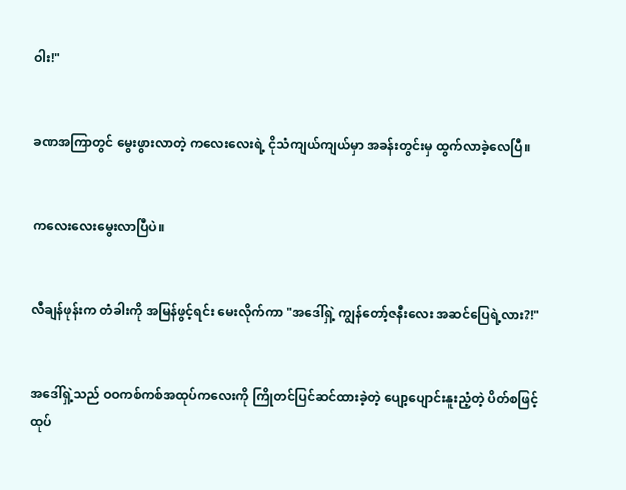ဝါး!"


ခဏအကြာတွင် မွေးဖွားလာတဲ့ ကလေးလေးရဲ့ ငိုသံကျယ်ကျယ်မှာ အခန်းတွင်းမှ ထွက်လာခဲ့လေပြီ။


ကလေးလေးမွေးလာပြီပဲ။


လီချန်ဖုန်းက တံခါးကို အမြန်ဖွင့်ရင်း မေးလိုက်ကာ "အဒေါ်ရှဲ့ ကျွန်တော့်ဇနီးလေး အဆင်ပြေရဲ့လား?!"


အဒေါ်ရှဲ့သည် ဝဝကစ်ကစ်အထုပ်ကလေးကို ကြိုတင်ပြင်ဆင်ထားခဲ့တဲ့ ပျော့ပျောင်းနူးညံ့တဲ့ ပိတ်စဖြင့် ထုပ်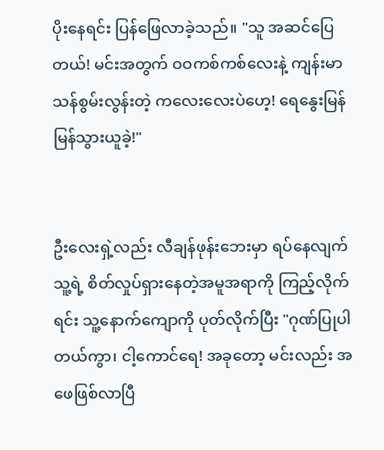ပိုးနေရင်း ပြန်ဖြေလာခဲ့သည်။ "သူ အဆင်ပြေတယ်! မင်းအတွက် ဝဝကစ်ကစ်လေးနဲ့ ကျန်းမာသန်စွမ်းလွန်းတဲ့ ကလေးလေးပဲဟေ့! ရေနွေးမြန်မြန်သွားယူခဲ့!"


ဦးလေးရှဲ့လည်း လီချန်ဖုန်းဘေးမှာ ရပ်နေလျက် သူ့ရဲ့ စိတ်လှုပ်ရှားနေတဲ့အမူအရာကို ကြည့်လိုက်ရင်း သူ့နောက်ကျောကို ပုတ်လိုက်ပြီး "ဂုဏ်ပြုပါတယ်ကွာ၊ ငါ့ကောင်ရေ! အခုတော့ မင်းလည်း အဖေဖြစ်လာပြီ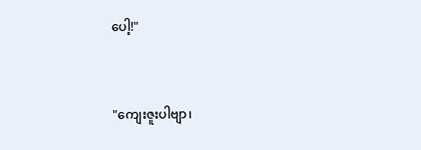ပေါ့!"


"ကျေးဇူးပါဗျာ၊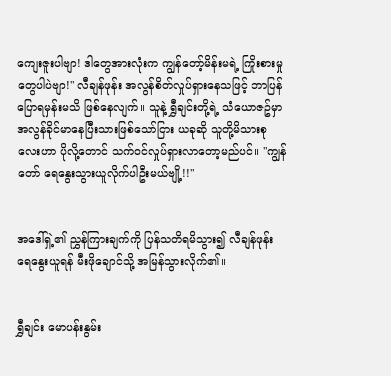ကျေးဇူးပါဗျာ! ဒါတွေအားလုံးက ကျွန်တော့်မိန်းမရဲ့ ကြိုးစားမှုတွေပါပဲဗျာ!" လီချန်ဖုန်း အလွန်စိတ်လှုပ်ရှားနေသဖြင့် ဘာပြန်ပြောရမှန်းမသိ ဖြစ်နေလျက်။ သူနဲ့ ရွှီချင်းတို့ရဲ့ သံယောဇဥ်မှာ အလွန်ခိုင်မာနေပြီးသားဖြစ်သော်ငြား ယခုဆို သူတို့မိသားစုလေးဟာ ပိုလို့တောင် သက်ဝင်လှုပ်ရှားလာတော့မည်ပင်။ "ကျွန်တော် ရေနွေးသွားယူလိုက်ပါဦးမယ်ဗျို့!!"


အဒေါ်ရှဲ့၏ ညွှန်ကြားချက်ကို ပြန်သတိရမိသွား၍ လီချန်ဖုန်း ရေနွေးယူရန် မီးဖိုချောင်သို့ အမြန်သွားလိုက်၏။


ရွှီချင်း မောပန်းနွမ်း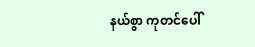နယ်စွာ ကုတင်ပေါ်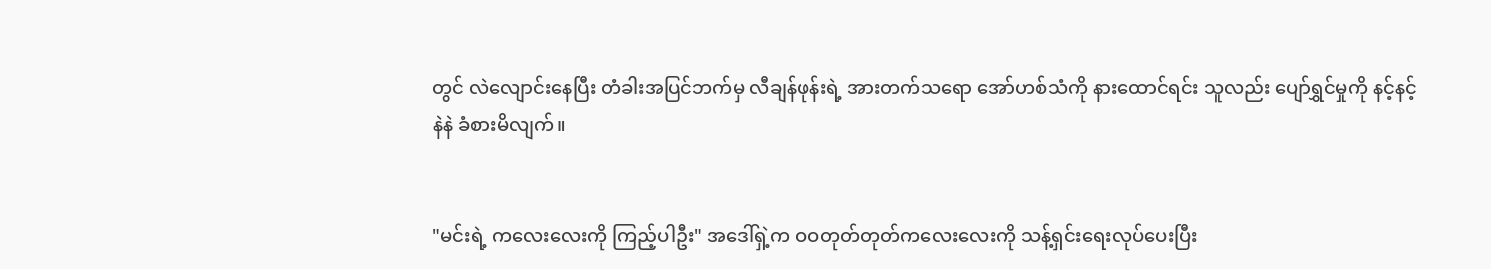တွင် လဲလျောင်းနေပြီး တံခါးအပြင်ဘက်မှ လီချန်ဖုန်းရဲ့ အားတက်သရော အော်ဟစ်သံကို နားထောင်ရင်း သူလည်း ပျော်ရွှင်မှုကို နင့်နင့်နဲနဲ ခံစားမိလျက်။


"မင်းရဲ့ ကလေးလေးကို ကြည့်ပါဦး" အဒေါ်ရှဲ့က ဝဝတုတ်တုတ်ကလေးလေးကို သန့်ရှင်းရေးလုပ်ပေးပြီး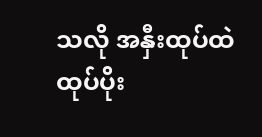သလို အနှီးထုပ်ထဲ ထုပ်ပိုး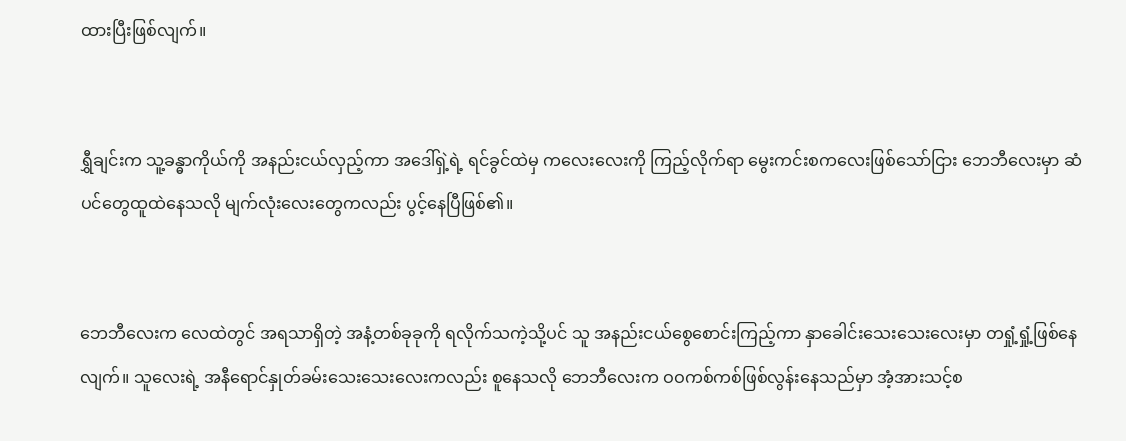ထားပြီးဖြစ်လျက်။


ရွှီချင်းက သူ့ခန္ဓာကိုယ်ကို အနည်းငယ်လှည့်ကာ အဒေါ်ရှဲ့ရဲ့ ရင်ခွင်ထဲမှ ကလေးလေးကို ကြည့်လိုက်ရာ မွေးကင်းစကလေးဖြစ်သော်ငြား ဘေဘီလေးမှာ ဆံပင်တွေထူထဲနေသလို မျက်လုံးလေးတွေကလည်း ပွင့်နေပြီဖြစ်၏။


ဘေဘီလေးက လေထဲတွင် အရသာရှိတဲ့ အနံ့တစ်ခုခုကို ရလိုက်သကဲ့သို့ပင် သူ အနည်းငယ်စွေစောင်းကြည့်ကာ နှာခေါင်းသေးသေးလေးမှာ တရှုံ့ရှုံ့ဖြစ်နေလျက်။ သူလေးရဲ့ အနီရောင်နှုတ်ခမ်းသေးသေးလေးကလည်း စူနေသလို ဘေဘီလေးက ဝဝကစ်ကစ်ဖြစ်လွန်းနေသည်မှာ အံ့အားသင့်စ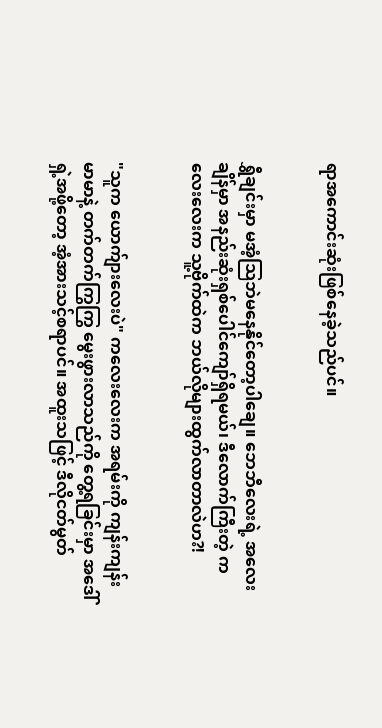ရာအကောင်းဆုံးဖြစ်နေခဲ့သည်ပင်။


ရွှီချင်းမှာ မအံ့သြဘဲမနေနိုင်တော့ပါချေ။ ဘေဘီလေးရဲ့ အလေးချိန်မှာ အနည်းဆုံးရှစ်ပေါင်ကျော်ရှိရမယ်၊ ဒီလောက်ကြီးတဲ့ ကလေးလေးက သူ့ဗိုက်ထဲက ဘယ်လိုများထွက်လာတာလဲဟ?!


"သူက ယောက်ျားလေးပဲ" ကလေးလေးက အရမ်းကို ကျန်းကျန်းမာမာနဲ့ တက်တက်ကြွကြွ မွေးဖွားလာသည်ကို တွေ့ရခြင်းမှာ အဒေါ်ရှဲ့အဖို့တော့ အံ့အားသင့်စရာပင်။ အထူးသဖြင့် ဒီလိုငတ်မွတ်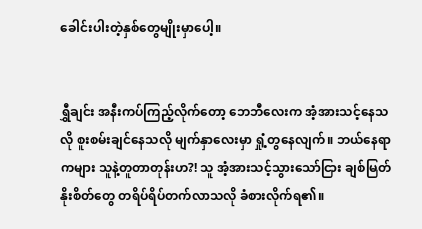ခေါင်းပါးတဲ့နှစ်တွေမျိုးမှာပေါ့။


ရွှီချင်း အနီးကပ်ကြည့်လိုက်တော့ ဘေဘီလေးက အံ့အားသင့်နေသလို စူးစမ်းချင်နေသလို မျက်နှာလေးမှာ ရှုံ့တွနေလျက်။ ဘယ်နေရာကများ သူနဲ့တူတာတုန်းဟ?! သူ အံ့အားသင့်သွားသော်ငြား ချစ်မြတ်နိုးစိတ်တွေ တရိပ်ရိပ်တက်လာသလို ခံစားလိုက်ရ၏။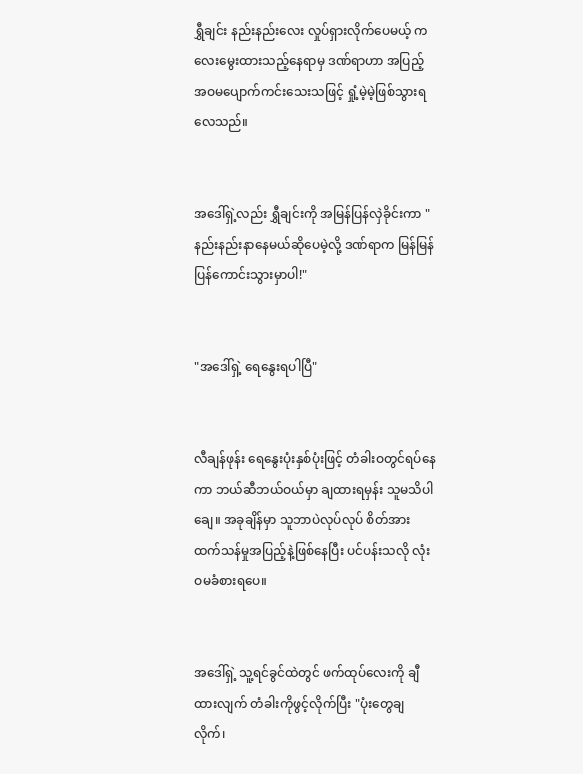ရွှီချင်း နည်းနည်းလေး လှုပ်ရှားလိုက်ပေမယ့် ကလေးမွေးထားသည့်နေရာမှ ဒဏ်ရာဟာ အပြည့်အဝမပျောက်ကင်းသေးသဖြင့် ရှုံ့မဲ့မဲ့ဖြစ်သွားရလေသည်။


အဒေါ်ရှဲ့လည်း ရွှီချင်းကို အမြန်ပြန်လှဲခိုင်းကာ "နည်းနည်းနာနေမယ်ဆိုပေမဲ့လို့ ဒဏ်ရာက မြန်မြန်ပြန်ကောင်းသွားမှာပါ!"


"အဒေါ်ရှဲ့ ရေနွေးရပါပြီ"


လီချန်ဖုန်း ရေနွေးပုံးနှစ်ပုံးဖြင့် တံခါးဝတွင်ရပ်နေကာ ဘယ်ဆီဘယ်ဝယ်မှာ ချထားရမှန်း သူမသိပါချေ။ အခုချိန်မှာ သူဘာပဲလုပ်လုပ် စိတ်အားထက်သန်မှုအပြည့်နဲ့ဖြစ်နေပြီး ပင်ပန်းသလို လုံးဝမခံစားရပေ။


အဒေါ်ရှဲ့ သူ့ရင်ခွင်ထဲတွင် ဖက်ထုပ်လေးကို ချီထားလျက် တံခါးကိုဖွင့်လိုက်ပြီး "ပုံးတွေချလိုက်၊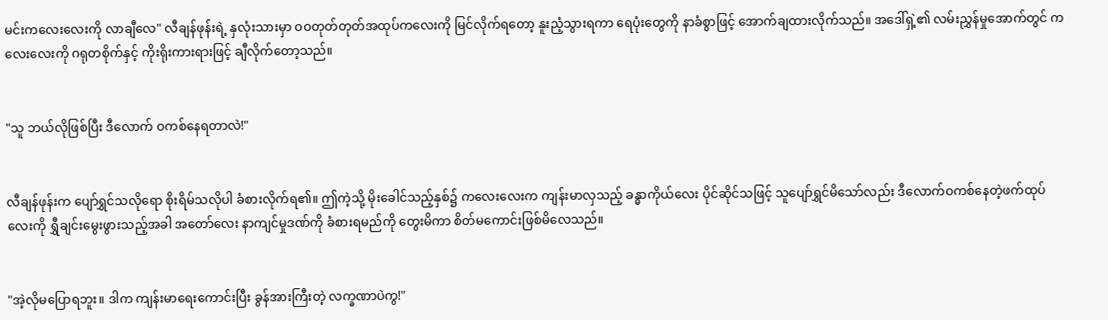မင်းကလေးလေးကို လာချီလေ" လီချန်ဖုန်းရဲ့ နှလုံးသားမှာ ဝဝတုတ်တုတ်အထုပ်ကလေးကို မြင်လိုက်ရတော့ နူးညံ့သွားရကာ ရေပုံးတွေကို နာခံစွာဖြင့် အောက်ချထားလိုက်သည်။ အဒေါ်ရှဲ့၏ လမ်းညွှန်မှုအောက်တွင် ကလေးလေးကို ဂရုတစိုက်နှင့် ကိုးရိုးကားရားဖြင့် ချီလိုက်တော့သည်။


"သူ ဘယ်လိုဖြစ်ပြီး ဒီလောက် ဝကစ်နေရတာလဲ!"


လီချန်ဖုန်းက ပျော်ရွှင်သလိုရော စိုးရိမ်သလိုပါ ခံစားလိုက်ရ၏။ ဤကဲ့သို့ မိုးခေါင်သည့်နှစ်၌ ကလေးလေးက ကျန်းမာလှသည့် ခန္ဓာကိုယ်လေး ပိုင်ဆိုင်သဖြင့် သူပျော်ရွှင်မိသော်လည်း ဒီလောက်ဝကစ်နေတဲ့ဖက်ထုပ်လေးကို ရွှီချင်းမွေးဖွားသည့်အခါ အတော်လေး နာကျင်မှုဒဏ်ကို ခံစားရမည်ကို တွေးမိကာ စိတ်မကောင်းဖြစ်မိလေသည်။


"အဲ့လိုမပြောရဘူး။ ဒါက ကျန်းမာရေးကောင်းပြီး ခွန်အားကြီးတဲ့ လက္ခဏာပဲကွ!"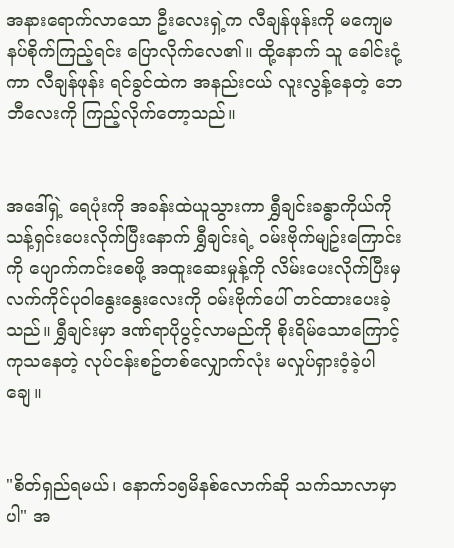အနားရောက်လာသော ဦးလေးရှဲ့က လီချန်ဖုန်းကို မကျေမနပ်စိုက်ကြည့်ရင်း ပြောလိုက်လေ၏။ ထို့နောက် သူ ခေါင်းငုံ့ကာ လီချန်ဖုန်း ရင်ခွင်ထဲက အနည်းငယ် လူးလွန့်နေတဲ့ ဘေဘီလေးကို ကြည့်လိုက်တော့သည်။


အဒေါ်ရှဲ့ ရေပုံးကို အခန်းထဲယူသွားကာ ရွှီချင်းခန္ဓာကိုယ်ကို သန့်ရှင်းပေးလိုက်ပြီးနောက် ရွှီချင်းရဲ့ ဝမ်းဗိုက်မျဥ်းကြောင်းကို ပျောက်ကင်းစေဖို့ အထူးဆေးမှုန့်ကို လိမ်းပေးလိုက်ပြီးမှ လက်ကိုင်ပုဝါနွေးနွေးလေးကို ဝမ်းဗိုက်ပေါ် တင်ထားပေးခဲ့သည်။ ရွှီချင်းမှာ ဒဏ်ရာပိုပွင့်လာမည်ကို စိုးရိမ်သောကြောင့် ကုသနေတဲ့ လုပ်ငန်းစဥ်တစ်လျှောက်လုံး မလှုပ်ရှားဝံ့ခဲ့ပါချေ။


"စိတ်ရှည်ရမယ်၊ နောက်၁၅မိနစ်လောက်ဆို သက်သာလာမှာပါ" အ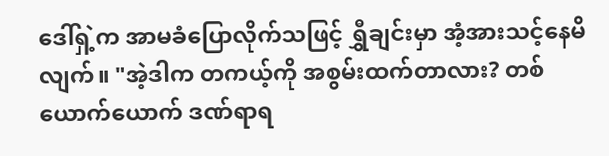ဒေါ်ရှဲ့က အာမခံပြောလိုက်သဖြင့် ရွှီချင်းမှာ အံ့အားသင့်နေမိလျက်။ "အဲ့ဒါက တကယ့်ကို အစွမ်းထက်တာလား? တစ်ယောက်ယောက် ဒဏ်ရာရ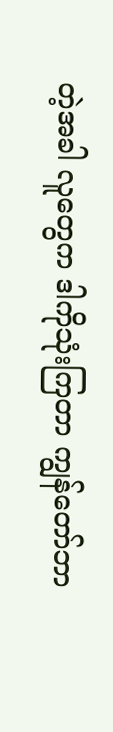တဲ့အခါ လူတွေက ဒါကိုသုံးကြတာ ကျွန်တော်ဘာ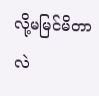လို့မမြင်မိတာလဲ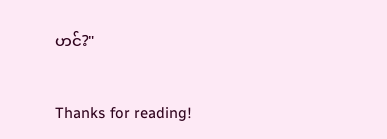ဟင်?"


Thanks for reading!